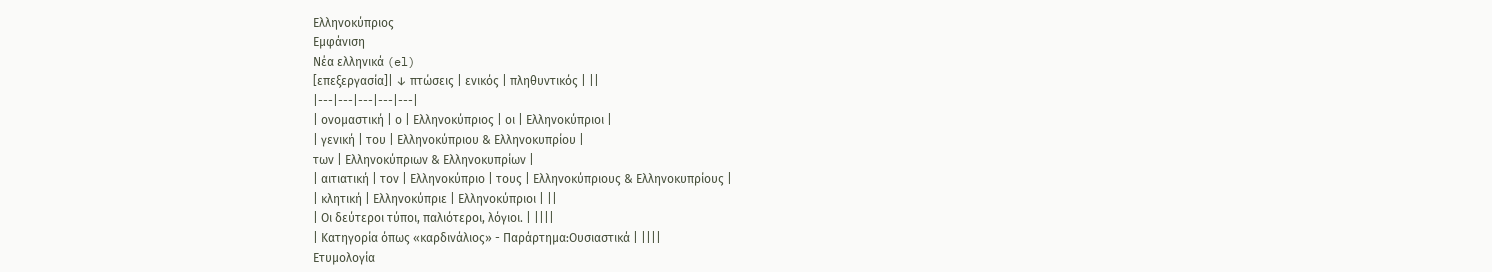Ελληνοκύπριος
Εμφάνιση
Νέα ελληνικά (el)
[επεξεργασία]| ↓ πτώσεις | ενικός | πληθυντικός | ||
|---|---|---|---|---|
| ονομαστική | ο | Ελληνοκύπριος | οι | Ελληνοκύπριοι |
| γενική | του | Ελληνοκύπριου & Ελληνοκυπρίου |
των | Ελληνοκύπριων & Ελληνοκυπρίων |
| αιτιατική | τον | Ελληνοκύπριο | τους | Ελληνοκύπριους & Ελληνοκυπρίους |
| κλητική | Ελληνοκύπριε | Ελληνοκύπριοι | ||
| Οι δεύτεροι τύποι, παλιότεροι, λόγιοι. | ||||
| Κατηγορία όπως «καρδινάλιος» - Παράρτημα:Ουσιαστικά | ||||
Ετυμολογία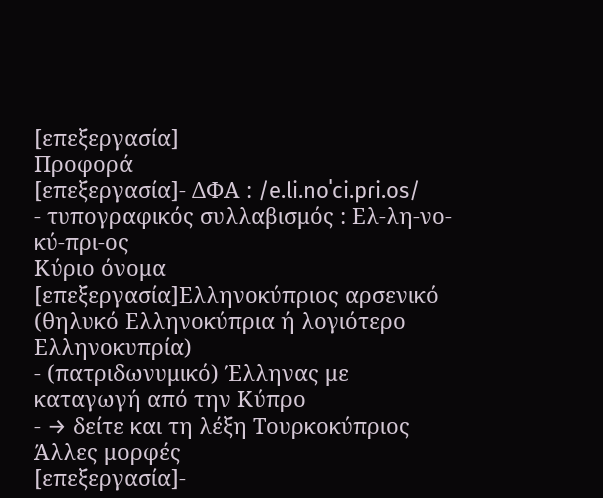[επεξεργασία]
Προφορά
[επεξεργασία]- ΔΦΑ : /e.li.noˈci.pɾi.os/
- τυπογραφικός συλλαβισμός : Ελ‐λη‐νο‐κύ‐πρι‐ος
Κύριο όνομα
[επεξεργασία]Ελληνοκύπριος αρσενικό (θηλυκό Ελληνοκύπρια ή λογιότερο Ελληνοκυπρία)
- (πατριδωνυμικό) Έλληνας με καταγωγή από την Κύπρο
- → δείτε και τη λέξη Τουρκοκύπριος
Άλλες μορφές
[επεξεργασία]-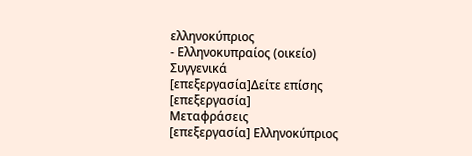ελληνοκύπριος
- Ελληνοκυπραίος (οικείο)
Συγγενικά
[επεξεργασία]Δείτε επίσης
[επεξεργασία]
Μεταφράσεις
[επεξεργασία] Ελληνοκύπριος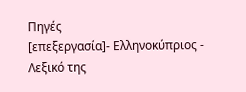Πηγές
[επεξεργασία]- Ελληνοκύπριος - Λεξικό της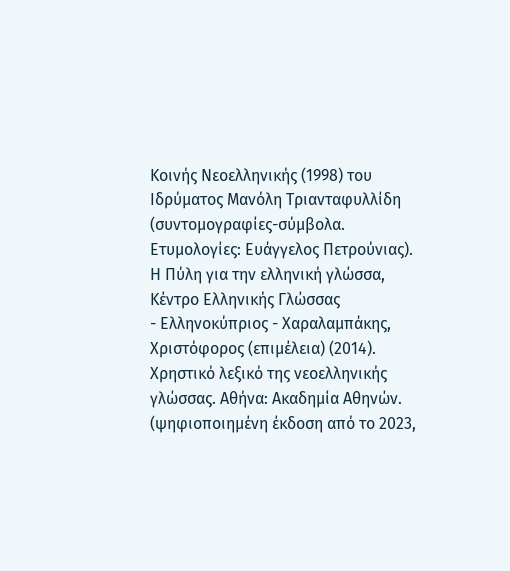Κοινής Νεοελληνικής (1998) του Ιδρύματος Μανόλη Τριανταφυλλίδη (συντομογραφίες-σύμβολα. Ετυμολογίες: Ευάγγελος Πετρούνιας). Η Πύλη για την ελληνική γλώσσα, Κέντρο Ελληνικής Γλώσσας
- Ελληνοκύπριος - Χαραλαμπάκης, Χριστόφορος (επιμέλεια) (2014). Χρηστικό λεξικό της νεοελληνικής γλώσσας. Αθήνα: Ακαδημία Αθηνών. (ψηφιοποιημένη έκδοση από το 2023,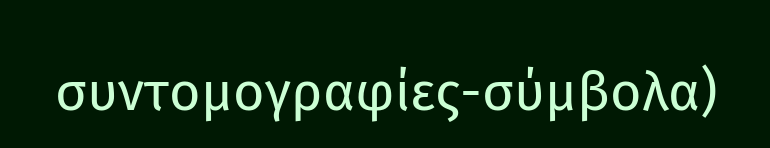συντομογραφίες-σύμβολα)